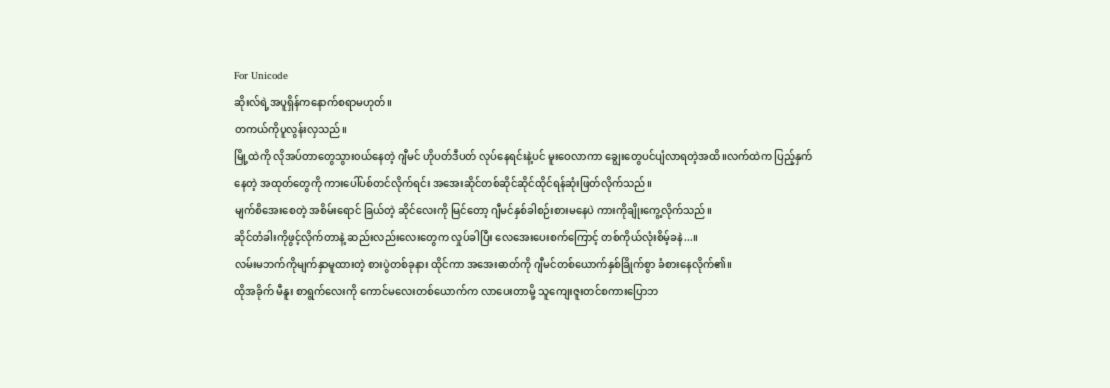For Unicode
ဆိုးလ်ရဲ့အပူရှိန်ကနောက်စရာမဟုတ်။
တကယ်ကိုပူလွန်းလှသည်။
မြို့ထဲကို လိုအပ်တာတွေသွား၀ယ်နေတဲ့ ဂျီမင် ဟိုပတ်ဒီပတ် လုပ်နေရင်းနဲ့ပင် မူးဝေလာကာ ချွေးတွေပင်ပျံလာရတဲ့အထိ။လက်ထဲက ပြည့်နှက်နေတဲ့ အထုတ်တွေကို ကားပေါ်ပစ်တင်လိုက်ရင်း အအေးဆိုင်တစ်ဆိုင်ဆိုင်ထိုင်ရန်ဆုံးဖြတ်လိုက်သည်။
မျက်စိအေးစေတဲ့ အစိမ်းရောင် ခြယ်တဲ့ ဆိုင်လေးကို မြင်တော့ ဂျီမင်နှစ်ခါစဉ်းစားမနေပဲ ကားကိုချိုးကွေ့လိုက်သည်။
ဆိုင်တံခါးကိုဖွင့်လိုက်တာနဲ့ ဆည်းလည်းလေးတွေက လှုပ်ခါပြီး လေအေးပေးစက်ကြောင့် တစ်ကိုယ်လုံးစိမ့်ခနဲ...။
လမ်းမဘက်ကိုမျက်နှာမူထားတဲ့ စားပွဲတစ်ခုနား ထိုင်ကာ အအေးဓာတ်ကို ဂျီမင်တစ်ယောက်နှစ်ခြိုက်စွာ ခံစားနေလိုက်၏။
ထိုအခိုက် မီနူး စာရွက်လေးကို ကောင်မလေးတစ်ယောက်က လာပေးတာမို့ သူကျေးဇူးတင်စကားပြောဘ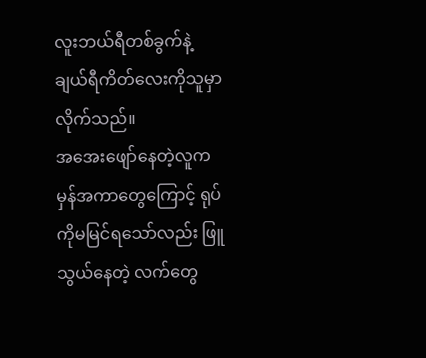လူးဘယ်ရီတစ်ခွက်နဲ့ ချယ်ရီကိတ်လေးကိုသူမှာလိုက်သည်။
အအေးဖျော်နေတဲ့လူက မှန်အကာတွေကြောင့် ရုပ်ကိုမမြင်ရသော်လည်း ဖြူသွယ်နေတဲ့ လက်တွေ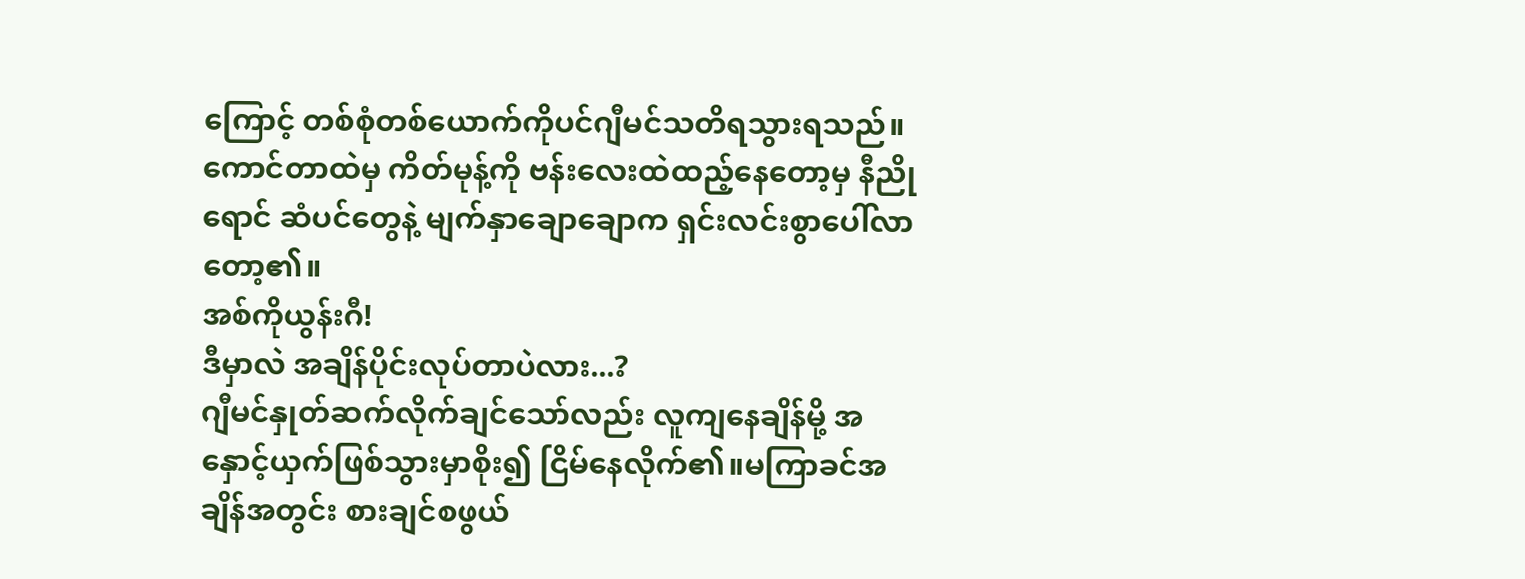ကြောင့် တစ်စုံတစ်ယောက်ကိုပင်ဂျီမင်သတိရသွားရသည်။
ကောင်တာထဲမှ ကိတ်မုန့်ကို ဗန်းလေးထဲထည့်နေတော့မှ နီညိုရောင် ဆံပင်တွေနဲ့ မျက်နှာချောချောက ရှင်းလင်းစွာပေါ်လာတော့၏။
အစ်ကိုယွန်းဂီ!
ဒီမှာလဲ အချိန်ပိုင်းလုပ်တာပဲလား...?
ဂျီမင်နှုတ်ဆက်လိုက်ချင်သော်လည်း လူကျနေချိန်မို့ အနှောင့်ယှက်ဖြစ်သွားမှာစိုး၍ ငြိမ်နေလိုက်၏။မကြာခင်အချိန်အတွင်း စားချင်စဖွယ်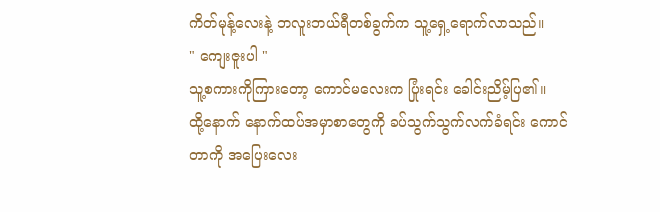ကိတ်မုန့်လေးနဲ့ ဘလူးဘယ်ရီတစ်ခွက်က သူ့ရှေ့ရောက်လာသည်။
" ကျေးဇူးပါ "
သူ့စကားကိုကြားတော့ ကောင်မလေးက ပြုံးရင်း ခေါင်းညိမ့်ပြ၏။
ထို့နောက် နောက်ထပ်အမှာစာတွေကို ခပ်သွက်သွက်လက်ခံရင်း ကောင်တာကို အပြေးလေး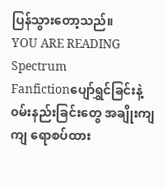ပြန်သွားတော့သည်။
YOU ARE READING
Spectrum
Fanfictionပျော်ရွှင်ခြင်းနဲ့ ၀မ်းနည်းခြင်းတွေ အချိုးကျကျ ရောစပ်ထား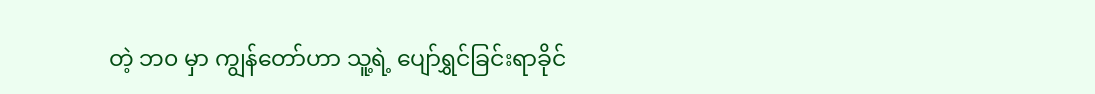တဲ့ ဘ၀ မှာ ကျွန်တော်ဟာ သူ့ရဲ့ ပျော်ရွှင်ခြင်းရာခိုင်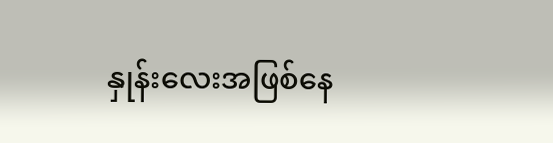နှုန်းလေးအဖြစ်နေ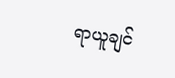ရာယူချင်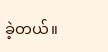ခဲ့တယ်။